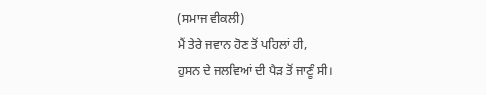(ਸਮਾਜ ਵੀਕਲੀ)
ਮੈਂ ਤੇਰੇ ਜਵਾਨ ਹੋਣ ਤੋਂ ਪਹਿਲਾਂ ਹੀ,
ਹੁਸਨ ਦੇ ਜਲਵਿਆਂ ਦੀ ਪੈੜ ਤੋਂ ਜਾਣੂੰ ਸੀ।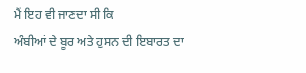ਮੈਂ ਇਹ ਵੀ ਜਾਣਦਾ ਸੀ ਕਿ
ਅੰਬੀਆਂ ਦੇ ਬੂਰ ਅਤੇ ਹੁਸਨ ਦੀ ਇਬਾਰਤ ਦਾ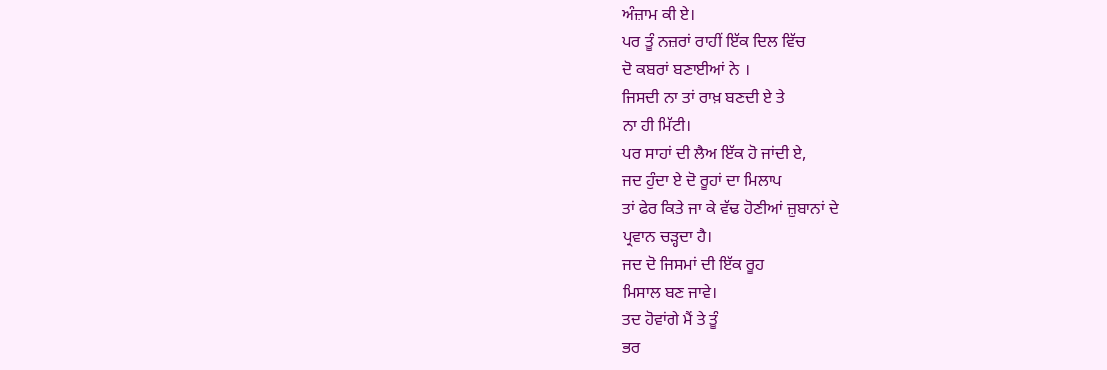ਅੰਜ਼ਾਮ ਕੀ ਏ।
ਪਰ ਤੂੰ ਨਜ਼ਰਾਂ ਰਾਹੀਂ ਇੱਕ ਦਿਲ ਵਿੱਚ
ਦੋ ਕਬਰਾਂ ਬਣਾਈਆਂ ਨੇ ।
ਜਿਸਦੀ ਨਾ ਤਾਂ ਰਾਖ਼ ਬਣਦੀ ਏ ਤੇ
ਨਾ ਹੀ ਮਿੱਟੀ।
ਪਰ ਸਾਹਾਂ ਦੀ ਲੈਅ ਇੱਕ ਹੋ ਜਾਂਦੀ ਏ,
ਜਦ ਹੁੰਦਾ ਏ ਦੋ ਰੂਹਾਂ ਦਾ ਮਿਲਾਪ
ਤਾਂ ਫੇਰ ਕਿਤੇ ਜਾ ਕੇ ਵੱਢ ਹੋਣੀਆਂ ਜ਼ੁਬਾਨਾਂ ਦੇ
ਪ੍ਰਵਾਨ ਚੜ੍ਹਦਾ ਹੈ।
ਜਦ ਦੋ ਜਿਸਮਾਂ ਦੀ ਇੱਕ ਰੂਹ
ਮਿਸਾਲ ਬਣ ਜਾਵੇ।
ਤਦ ਹੋਵਾਂਗੇ ਮੈਂ ਤੇ ਤੂੰ
ਭਰ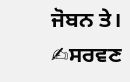ਜੋਬਨ ਤੇ।
✍ਸਰਵਣ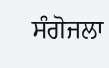ਸੰਗੋਜਲਾ